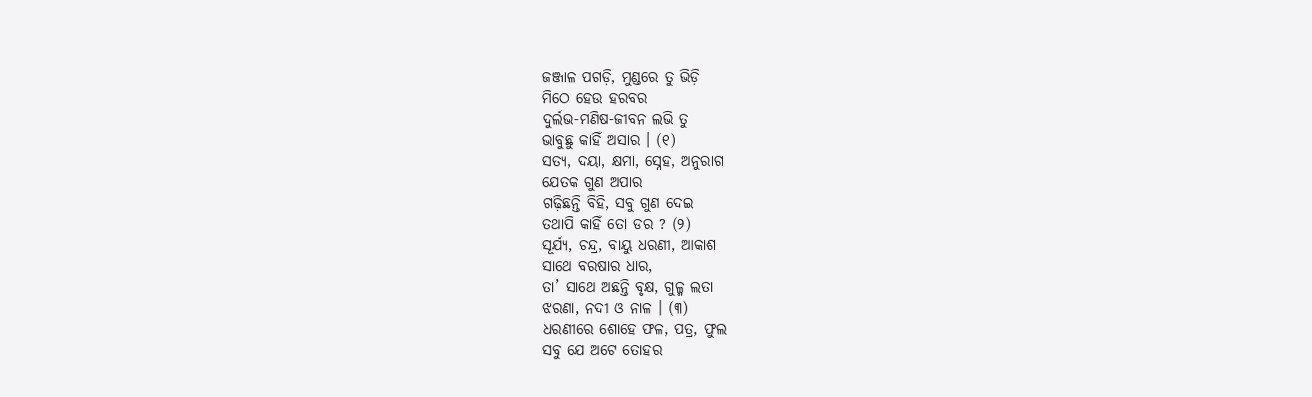ଜଞ୍ଜାଳ ପଗଡ଼ି, ମୁଣ୍ଡରେ ତୁ ଭିଡ଼ି
ମିଠେ ହେଉ ହରବର
ଦୁର୍ଲଭ-ମଣିଷ-ଜୀବନ ଲଭି ତୁ
ଭାବୁଛୁ କାହିଁ ଅସାର । (୧)
ସତ୍ୟ, ଦୟା, କ୍ଷମା, ସ୍ନେହ, ଅନୁରାଗ
ଯେତକ ଗୁଣ ଅପାର
ଗଢ଼ିଛନ୍ତି ବିହି, ସବୁ ଗୁଣ ଦେଇ
ତଥାପି କାହିଁ ତୋ ଡର ? (୨)
ସୂର୍ଯ୍ୟ, ଚନ୍ଦ୍ର, ବାୟୁ ଧରଣୀ, ଆକାଶ
ସାଥେ ବରଷାର ଧାର,
ତା’ ସାଥେ ଅଛନ୍ତି ବୃକ୍ଷ, ଗୁଳ୍ମ ଲତା
ଝରଣା, ନଦୀ ଓ ନାଳ । (୩)
ଧରଣୀରେ ଶୋହେ ଫଳ, ପତ୍ର, ଫୁଲ
ସବୁ ଯେ ଅଟେ ତୋହର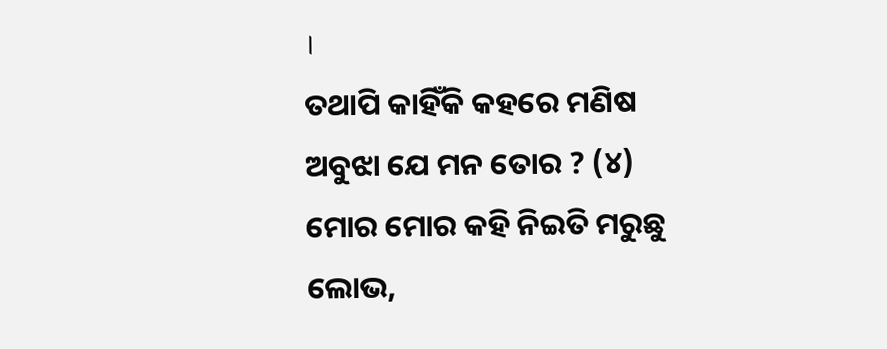।
ତଥାପି କାହିଁକି କହରେ ମଣିଷ
ଅବୁଝା ଯେ ମନ ତୋର ? (୪)
ମୋର ମୋର କହି ନିଇତି ମରୁଛୁ
ଲୋଭ,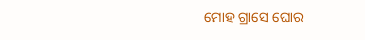ମୋହ ଗ୍ରାସେ ଘୋର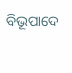ବିଭୂପାଦେ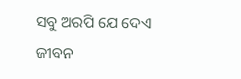ସବୁ ଅରପି ଯେ ଦେଏ
ଜୀବନ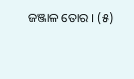ଜଞ୍ଜାଳ ତୋର । (୫)